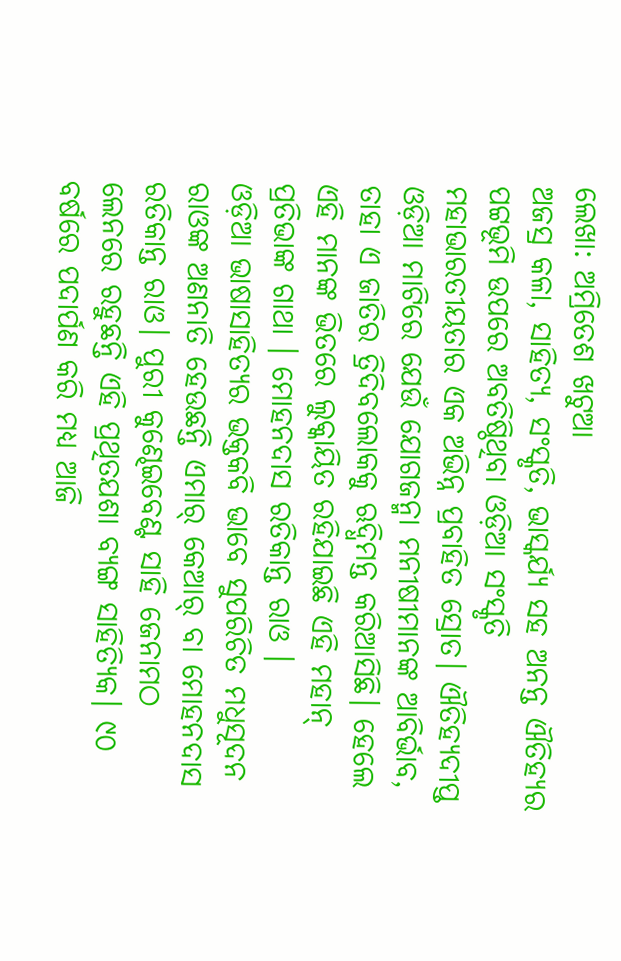ଲେଖା: ଅମ୍ରିତେଶ ଖଟୁଆ
ଅଜସ୍ର କଳା, ସାହିତ୍ୟ, ସଂସ୍କୃତି, ଭାସ୍କର୍ଯ୍ୟ ସହ ଅନନ୍ତ ଐତିହ୍ୟର ପଟ୍ଟଭୂମି ଉପରେ ଅବତିଷ୍ଠିଥିବା ଓଡ଼ିଆ ସଂସ୍କୃତି ମହାଭାରତୀୟତାର ଏକ ଅଭିନ୍ନ ପ୍ରବାହିତ ସ୍ରୋତ। ଐତିହ୍ୟଦୀପ୍ତ ଓଡ଼ିଆ ମାଟିରେ ଯେଉଁ ଯୋଗଜନ୍ମା ମନୀଷୀମାନଙ୍କ ଆବିର୍ଭାବ, ତାହା ଏ ଜାତିର ତ୍ରିଦିବଲୋକକୁ ଋଦ୍ଧିମନ୍ତ କରିଆସିଛି। ହେଲେ ଏହି ମାନଙ୍କ ଭିତରେ ଲୁକ୍କାୟିତ ରହିଯାଇଛି ଏହି ମହାନ୍ ପ୍ରତିଭାଙ୍କ ଗାଥା । ମୋହନଦାସ ରତିକାନ୍ତ ରାଓ ।
ଓଡ଼ିଆ ଭାଷାସାହିତ୍ୟର ଭକ୍ତକବି ଭାବେ ସୁପରିଚିତ ମଧୁସୂଦନ ରାଓଙ୍କ ଅଣନାତି ହେଉଛନ୍ତି ଏମାର୍ କେଆର୍ ବା ମୋହନଦାସ ରତିକାନ୍ତ ରାଓ। ପୁରୀ କୁଣ୍ଢେଇବେଣ୍ଟ ସାହି ଜେନାମଠ ଲେନରେ ରହୁଛନ୍ତି ଏହି ପ୍ରଥିତଯଶା ବ୍ୟଙ୍ଗ ସାହିତ୍ୟିକ। ୯୦ ବର୍ଷରେ ପଦାର୍ପଣ କରି ମଧ୍ୟ ଆଜି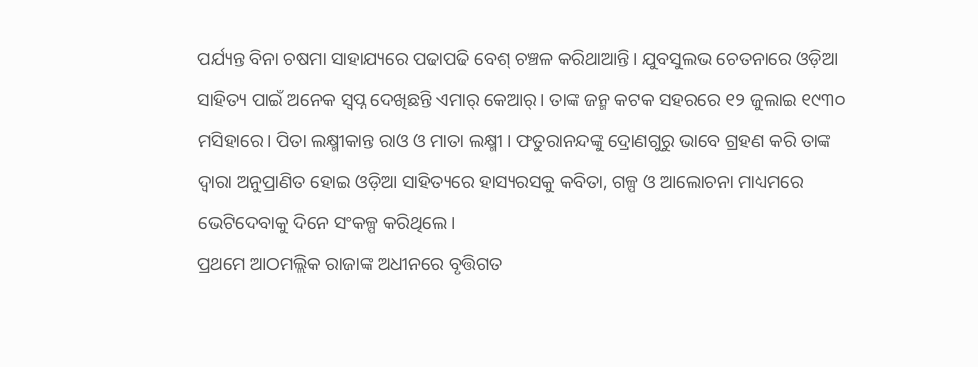ପର୍ଯ୍ୟନ୍ତ ବିନା ଚଷମା ସାହାଯ୍ୟରେ ପଢାପଢି ବେଶ୍ ଚଞ୍ଚଳ କରିଥାଆନ୍ତି। ଯୁବସୁଲଭ ଚେତନାରେ ଓଡ଼ିଆ ସାହିତ୍ୟ ପାଇଁ ଅନେକ ସ୍ଵପ୍ନ ଦେଖିଛନ୍ତି ଏମାର୍ କେଆର୍। ତାଙ୍କ ଜନ୍ମ କଟକ ସହରରେ ୧୨ ଜୁଲାଇ ୧୯୩୦ ମସିହାରେ। ପିତା ଲକ୍ଷ୍ମୀକାନ୍ତ ରାଓ ଓ ମାତା ଲକ୍ଷ୍ମୀ । ଫତୁରାନନ୍ଦଙ୍କୁ ଦ୍ରୋଣଗୁରୁ ଭାବେ ଗ୍ରହଣ କରି ତାଙ୍କ ଦ୍ଵାରା ଅନୁପ୍ରାଣିତ ହୋଇ ଓଡ଼ିଆ ସାହିତ୍ୟରେ ହାସ୍ୟରସକୁ କବିତା, ଗଳ୍ପ ଓ ଆଲୋଚନା ମାଧ୍ୟମରେ ଭେଟିଦେବାକୁ ଦିନେ ସଂକଳ୍ପ କରିଥିଲେ।
ପ୍ରଥମେ ଆଠମଲ୍ଲିକ ରାଜାଙ୍କ ଅଧୀନରେ ବୃତ୍ତିଗତ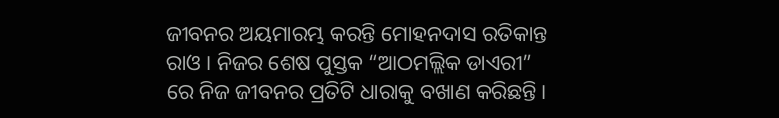ଜୀବନର ଅୟମାରମ୍ଭ କରନ୍ତି ମୋହନଦାସ ରତିକାନ୍ତ ରାଓ । ନିଜର ଶେଷ ପୁସ୍ତକ “ଆଠମଲ୍ଲିକ ଡାଏରୀ” ରେ ନିଜ ଜୀବନର ପ୍ରତିଟି ଧାରାକୁ ବଖାଣ କରିଛନ୍ତି।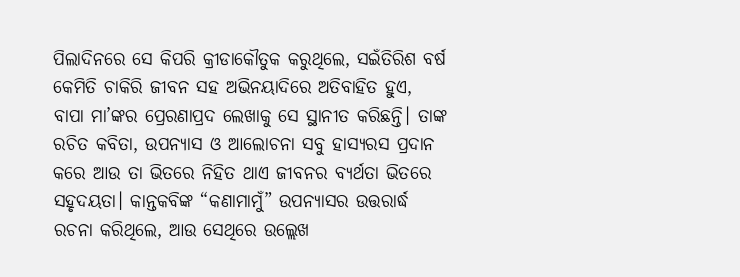ପିଲାଦିନରେ ସେ କିପରି କ୍ରୀଡାକୌତୁକ କରୁଥିଲେ, ସଇଁତିରିଶ ବର୍ଷ କେମିତି ଚାକିରି ଜୀବନ ସହ ଅଭିନୟାଦିରେ ଅତିବାହିତ ହୁଏ, ବାପା ମା’ଙ୍କର ପ୍ରେରଣାପ୍ରଦ ଲେଖାକୁ ସେ ସ୍ଥାନୀତ କରିଛନ୍ତି। ତାଙ୍କ ରଚିତ କବିତା, ଉପନ୍ୟାସ ଓ ଆଲୋଚନା ସବୁ ହାସ୍ୟରସ ପ୍ରଦାନ କରେ ଆଉ ତା ଭିତରେ ନିହିତ ଥାଏ ଜୀବନର ବ୍ୟର୍ଥତା ଭିତରେ ସହୃଦୟତା। କାନ୍ତକବିଙ୍କ “କଣାମାମୁଁ” ଉପନ୍ୟାସର ଉତ୍ତରାର୍ଦ୍ଧ ରଚନା କରିଥିଲେ, ଆଉ ସେଥିରେ ଉଲ୍ଲେଖ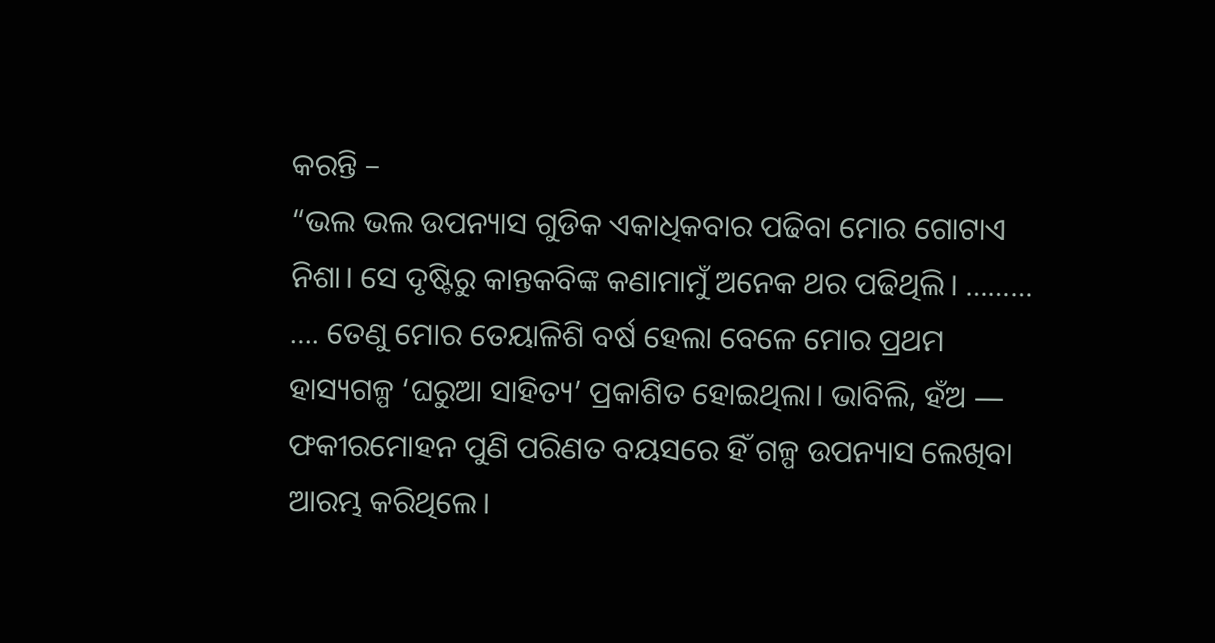କରନ୍ତି –
“ଭଲ ଭଲ ଉପନ୍ୟାସ ଗୁଡିକ ଏକାଧିକବାର ପଢିବା ମୋର ଗୋଟାଏ ନିଶା। ସେ ଦୃଷ୍ଟିରୁ କାନ୍ତକବିଙ୍କ କଣାମାମୁଁ ଅନେକ ଥର ପଢିଥିଲି। ……… …. ତେଣୁ ମୋର ତେୟାଳିଶି ବର୍ଷ ହେଲା ବେଳେ ମୋର ପ୍ରଥମ ହାସ୍ୟଗଳ୍ପ ‘ଘରୁଆ ସାହିତ୍ୟ’ ପ୍ରକାଶିତ ହୋଇଥିଲା। ଭାବିଲି, ହଁଅ ― ଫକୀରମୋହନ ପୁଣି ପରିଣତ ବୟସରେ ହିଁ ଗଳ୍ପ ଉପନ୍ୟାସ ଲେଖିବା ଆରମ୍ଭ କରିଥିଲେ।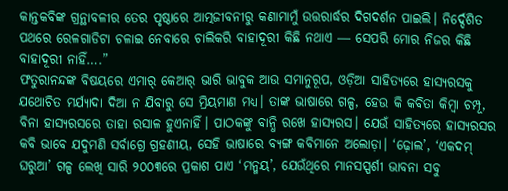କାନ୍ତକବିଙ୍କ ଗ୍ରନ୍ଥାବଳୀର ତେର ପୃଷ୍ଠାରେ ଆତ୍ମଜୀବନୀରୁ କଣାମାମୁଁ ଉତ୍ତରାର୍ଦ୍ଧର ଦିଗଦର୍ଶନ ପାଇଲି। ନିର୍ଦ୍ଦେଶିତ ପଥରେ ରେଳଗାଡିଟା ଚଳାଇ ନେବାରେ ଚାଲିକରି ବାହାଦୂରୀ କିଛି ନଥାଏ ― ସେପରି ମୋର ନିଜର କିଛି ବାହାଦୂରୀ ନାହିଁ….”
ଫତୁରାନନ୍ଦଙ୍କ ବିଷୟରେ ଏମାର୍ କେଆର୍ ଭାରି ଭାବୁକ ଆଉ ସମାନୁରୂପ, ଓଡ଼ିଆ ସାହିତ୍ୟରେ ହାସ୍ୟରସକୁ ଯଥୋଚିତ ମର୍ଯ୍ୟାଦା ଦିଆ ନ ଯିବାରୁ ସେ ମ୍ରିୟମାଣ ମଧ୍ୟ। ତାଙ୍କ ଭାଷାରେ ଗଳ୍ପ, ହେଉ କି କବିତା କିମ୍ବା ଚମ୍ପୂ, ବିନା ହାସ୍ୟରସରେ ତାହା ରସାଳ ହୁଏନାହିଁ। ପାଠକଙ୍କୁ ବାନ୍ଧି ରଖେ ହାସ୍ୟରସ। ଯେଉଁ ସାହିତ୍ୟରେ ହାସ୍ୟରସର କବି ଭାବେ ଯଦୁମଣି ସର୍ବାଗ୍ରେ ଗ୍ରହଣୀୟ, ସେହି ଭାଷାରେ ବ୍ୟଙ୍ଗ କବିମାନେ ଅଲୋଡ଼ା। ‘ଢ଼ୋଲ’, ‘ଏକଦମ୍ ଘରୁଆ’ ଗଳ୍ପ ଲେଖି ସାରି ୨୦୦୩ରେ ପ୍ରକାଶ ପାଏ ‘ମନ୍ମୟ’, ଯେଉଁଥିରେ ମାନସସ୍ପର୍ଶୀ ଭାବନା ସବୁ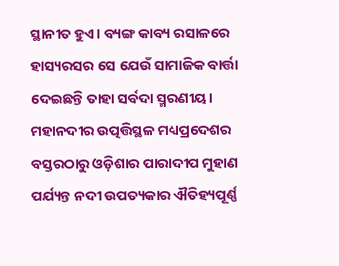ସ୍ଥାନୀତ ହୁଏ। ବ୍ୟଙ୍ଗ କାବ୍ୟ ରସାଳରେ ହାସ୍ୟରସର ସେ ଯେଉଁ ସାମାଜିକ ବାର୍ତ୍ତା ଦେଇଛନ୍ତି ତାହା ସର୍ବଦା ସ୍ମରଣୀୟ। ମହାନଦୀର ଉତ୍ପତ୍ତିସ୍ଥଳ ମଧ୍ୟପ୍ରଦେଶର ବସ୍ତରଠାରୁ ଓଡ଼ିଶାର ପାରାଦୀପ ମୁହାଣ ପର୍ଯ୍ୟନ୍ତ ନଦୀ ଉପତ୍ୟକାର ଐତିହ୍ୟପୂର୍ଣ୍ଣ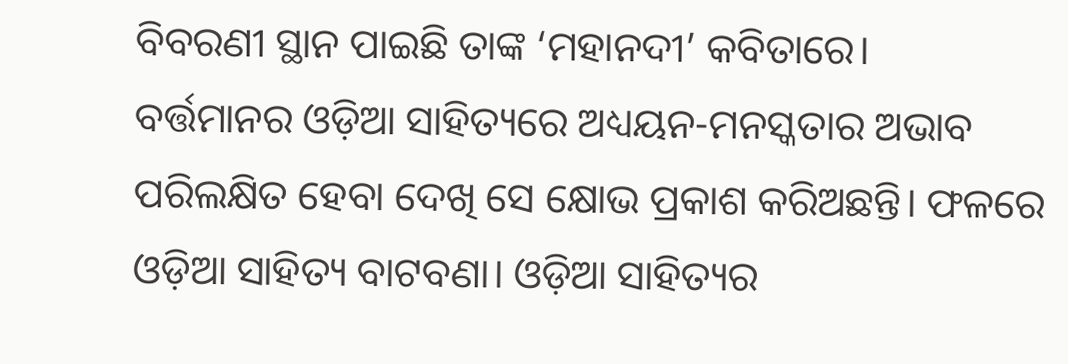ବିବରଣୀ ସ୍ଥାନ ପାଇଛି ତାଙ୍କ ‘ମହାନଦୀ’ କବିତାରେ।
ବର୍ତ୍ତମାନର ଓଡ଼ିଆ ସାହିତ୍ୟରେ ଅଧ୍ୟୟନ-ମନସ୍କତାର ଅଭାବ ପରିଲକ୍ଷିତ ହେବା ଦେଖି ସେ କ୍ଷୋଭ ପ୍ରକାଶ କରିଅଛନ୍ତି। ଫଳରେ ଓଡ଼ିଆ ସାହିତ୍ୟ ବାଟବଣା। ଓଡ଼ିଆ ସାହିତ୍ୟର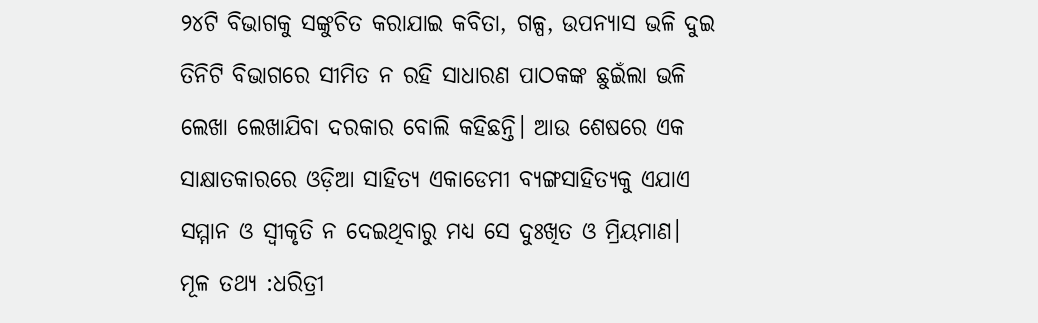୨୪ଟି ବିଭାଗକୁ ସଙ୍କୁଚିତ କରାଯାଇ କବିତା, ଗଳ୍ପ, ଉପନ୍ୟାସ ଭଳି ଦୁଇ ତିନିଟି ବିଭାଗରେ ସୀମିତ ନ ରହି ସାଧାରଣ ପାଠକଙ୍କ ଛୁଇଁଲା ଭଳି ଲେଖା ଲେଖାଯିବା ଦରକାର ବୋଲି କହିଛନ୍ତି। ଆଉ ଶେଷରେ ଏକ ସାକ୍ଷାତକାରରେ ଓଡ଼ିଆ ସାହିତ୍ୟ ଏକାଡେମୀ ବ୍ୟଙ୍ଗସାହିତ୍ଯକୁ ଏଯାଏ ସମ୍ମାନ ଓ ସ୍ଵୀକୃତି ନ ଦେଇଥିବାରୁ ମଧ୍ୟ ସେ ଦୁଃଖିତ ଓ ମ୍ରିୟମାଣ।
ମୂଳ ତଥ୍ୟ :ଧରିତ୍ରୀ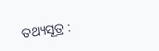ତଥ୍ୟସୂତ୍ର :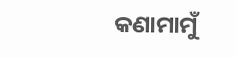କଣାମାମୁଁ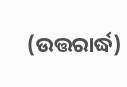(ଉତ୍ତରାର୍ଦ୍ଧ)